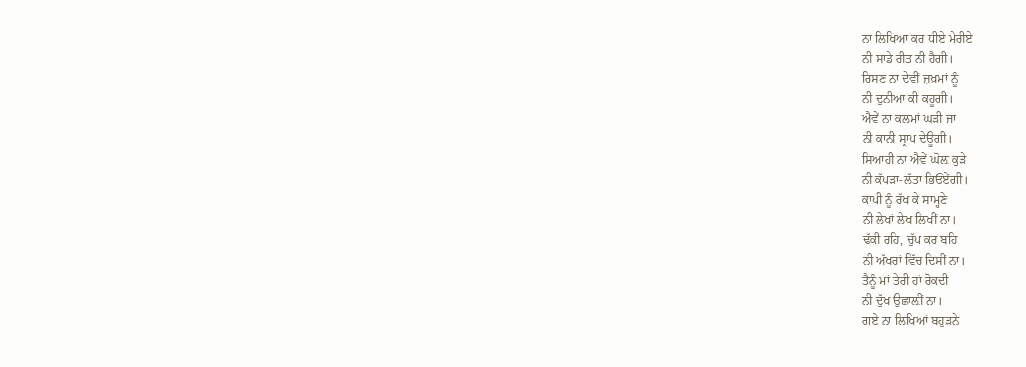ਨਾ ਲਿਖਿਆ ਕਰ ਧੀਏ ਮੇਰੀਏ
ਨੀ ਸਾਡੇ ਰੀਤ ਨੀ ਹੈਗੀ।
ਰਿਸਣ ਨਾ ਦੇਵੀਂ ਜ਼ਖ਼ਮਾਂ ਨੂੰ
ਨੀ ਦੁਨੀਆ ਕੀ ਕਹੂਗੀ।
ਐਵੇਂ ਨਾ ਕਲਮਾਂ ਘੜੀ ਜਾ
ਨੀ ਕਾਨੀ ਸ੍ਰਾਪ ਦੇਊਗੀ।
ਸਿਆਹੀ ਨਾ ਐਵੇਂ ਘੋਲ਼ ਕੁੜੇ
ਨੀ ਕੱਪੜਾ-ਲੱਤਾ ਭਿਓਂਏਂਗੀ।
ਕਾਪੀ ਨੂੰ ਰੱਖ ਕੇ ਸਾਮ੍ਹਣੇ
ਨੀ ਲੇਖਾਂ ਲੇਖ ਲਿਖੀਂ ਨਾ।
ਢੱਕੀ ਰਹਿ, ਚੁੱਪ ਕਰ ਬਹਿ
ਨੀ ਅੱਖਰਾਂ ਵਿੱਚ ਦਿਸੀਂ ਨਾ।
ਤੈਨੂੰ ਮਾਂ ਤੇਰੀ ਹਾਂ ਰੋਕਦੀ
ਨੀ ਦੁੱਖ ਉਛਾਲ਼ੀਂ ਨਾ।
ਗਏ ਨਾ ਲਿਖਿਆਂ ਬਹੁੜਨੇ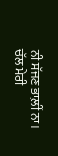ਨੀ ਸੱਜਣ ਭਾਲ਼ੀਂ ਨਾ।
ਚੱਲ ਮੇਰੀ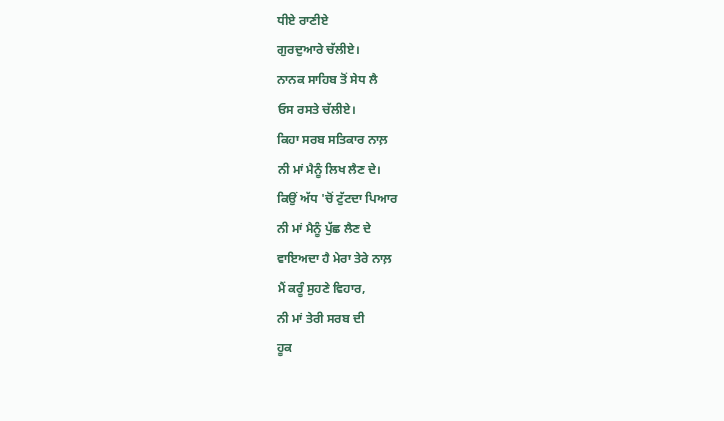ਧੀਏ ਰਾਣੀਏ
ਗੁਰਦੁਆਰੇ ਚੱਲੀਏ।
ਨਾਨਕ ਸਾਹਿਬ ਤੋਂ ਸੇਧ ਲੈ
ਓਸ ਰਸਤੇ ਚੱਲੀਏ।
ਕਿਹਾ ਸਰਬ ਸਤਿਕਾਰ ਨਾਲ਼
ਨੀ ਮਾਂ ਮੈਨੂੰ ਲਿਖ ਲੈਣ ਦੇ।
ਕਿਉਂ ਅੱਧ 'ਚੋਂ ਟੁੱਟਦਾ ਪਿਆਰ
ਨੀ ਮਾਂ ਮੈਨੂੰ ਪੁੱਛ ਲੈਣ ਦੇ
ਵਾਇਅਦਾ ਹੈ ਮੇਰਾ ਤੇਰੇ ਨਾਲ਼
ਮੈਂ ਕਰੂੰ ਸੁਹਣੇ ਵਿਹਾਰ,
ਨੀ ਮਾਂ ਤੇਰੀ ਸਰਬ ਦੀ
ਹੂਕ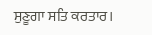ਸੁਣੂਗਾ ਸਤਿ ਕਰਤਾਰ।